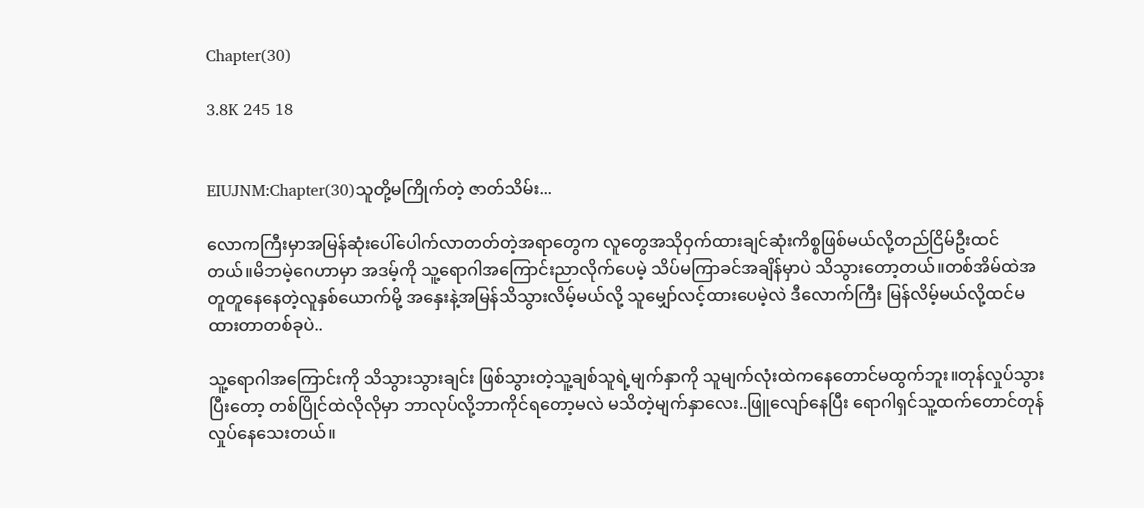Chapter(30)

3.8K 245 18


EIUJNM:Chapter(30)သူတို့မကြိုက်တဲ့ ဇာတ်သိမ်း...

လောကကြီးမှာအမြန်ဆုံးပေါ်ပေါက်လာတတ်တဲ့အရာတွေက လူတွေအသိုဝှက်ထားချင်ဆုံးကိစ္စဖြစ်မယ်လို့တည်ငြိမ်ဦးထင်တယ်။မိဘမဲ့ဂေဟာမှာ အဒမ့်ကို သူ့ရောဂါအကြောင်းညာလိုက်ပေမဲ့ သိပ်မကြာခင်အချိန်မှာပဲ သိသွားတော့တယ်။တစ်အိမ်ထဲအတူတူနေနေတဲ့လူနှစ်ယောက်မို့ အနှေးနဲ့အမြန်သိသွားလိမ့်မယ်လို့ သူမျှော်လင့်ထားပေမဲ့လဲ ဒီလောက်ကြီး မြန်လိမ့်မယ်လို့ထင်မထားတာတစ်ခုပဲ..

သူ့ရောဂါအကြောင်းကို သိသွားသွားချင်း ဖြစ်သွားတဲ့သူ့ချစ်သူရဲ့မျက်နှာကို သူမျက်လုံးထဲကနေတောင်မထွက်ဘူး။တုန်လှုပ်သွားပြီးတော့ တစ်ပြိုင်ထဲလိုလိုမှာ ဘာလုပ်လို့ဘာကိုင်ရတော့မလဲ မသိတဲ့မျက်နှာလေး..ဖြူလျော်နေပြီး ရောဂါရှင်သူ့ထက်တောင်တုန်လှုပ်နေသေးတယ်။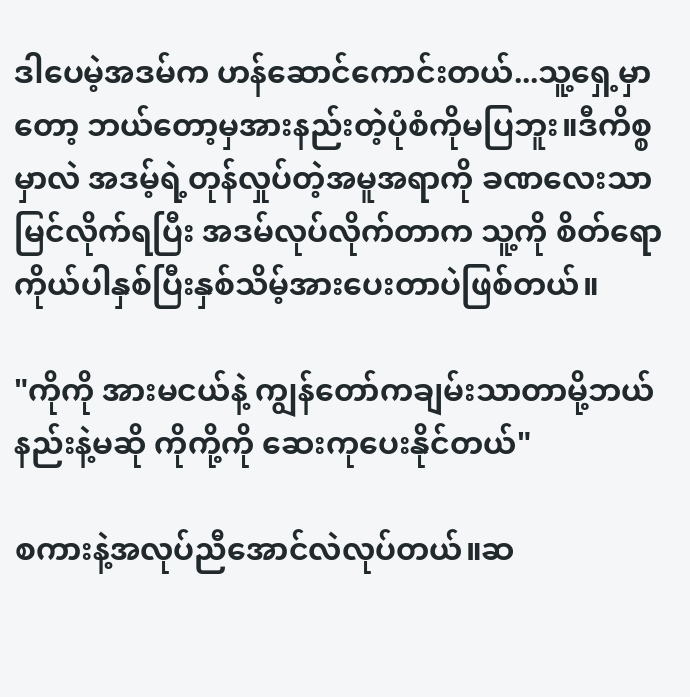ဒါပေမဲ့အဒမ်က ဟန်ဆောင်ကောင်းတယ်...သူ့ရှေ့မှာတော့ ဘယ်တော့မှအားနည်းတဲ့ပုံစံကိုမပြဘူး။ဒီကိစ္စမှာလဲ အဒမ့်ရဲ့တုန်လှုပ်တဲ့အမူအရာကို ခဏလေးသာမြင်လိုက်ရပြီး အဒမ်လုပ်လိုက်တာက သူ့ကို စိတ်ရောကိုယ်ပါနှစ်ပြီးနှစ်သိမ့်အားပေးတာပဲဖြစ်တယ်။

"ကိုကို အားမငယ်နဲ့ ကျွန်တော်ကချမ်းသာတာမို့ဘယ်နည်းနဲ့မဆို ကိုကို့ကို ဆေးကုပေးနိုင်တယ်"

စကားနဲ့အလုပ်ညီအောင်လဲလုပ်တယ်။ဆ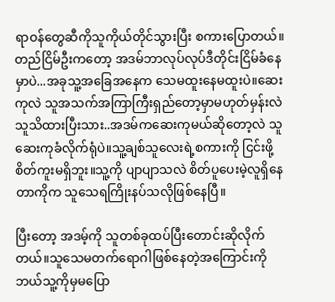ရာဝန်တွေဆီကိုသူကိုယ်တိုင်သွားပြီး စကားပြောတယ်။တည်ငြိမ်ဦးကတော့ အဒမ်ဘာလုပ်လုပ်ဒီတိုင်းငြိမ်ခံနေမှာပဲ...အခုသူ့အခြေအနေက သေမထူးနေမထူးပဲ။ဆေးကုလဲ သူအသက်အကြာကြီးရှည်တော့မှာမဟုတ်မှန်းလဲ သူသိထားပြီးသား..အဒမ်ကဆေးကုမယ်ဆိုတော့လဲ သူဆေးကုခံလိုက်ရုံပဲ။သူ့ချစ်သူလေးရဲ့စကားကို ငြင်းဖို့စိတ်ကူးမရှိဘူး။သူ့ကို ပျာပျာသလဲ စိတ်ပူပေးမဲ့လူရှိနေတာကိုက သူသေရကြိုးနပ်သလိုဖြစ်နေပြီ။

ပြီးတော့ အဒမ့်ကို သူတစ်ခုထပ်ပြီးတောင်းဆိုလိုက်တယ်။သူသေမတက်ရောဂါဖြစ်နေတဲ့အကြောင်းကို ဘယ်သူ့ကိုမှမပြော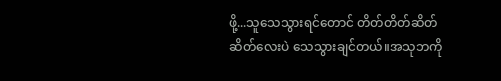ဖို့...သူသေသွားရင်တောင် တိတ်တိတ်ဆိတ်ဆိတ်လေးပဲ သေသွားချင်တယ်။အသုဘကို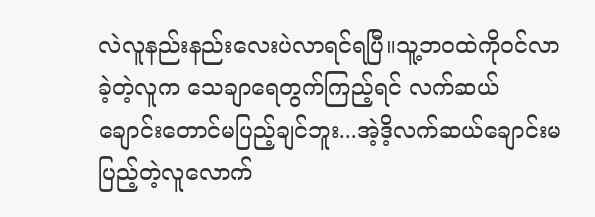လဲလူနည်းနည်းလေးပဲလာရင်ရပြီ။သူ့ဘဝထဲကိုဝင်လာခဲ့တဲ့လူက သေချာရေတွက်ကြည့်ရင် လက်ဆယ်ချောင်းတောင်မပြည့်ချင်ဘူး...အဲ့ဒိ့လက်ဆယ်ချောင်းမပြည့်တဲ့လူလောက်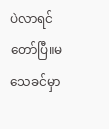ပဲလာရင်တော်ပြီ။မသေခင်မှာ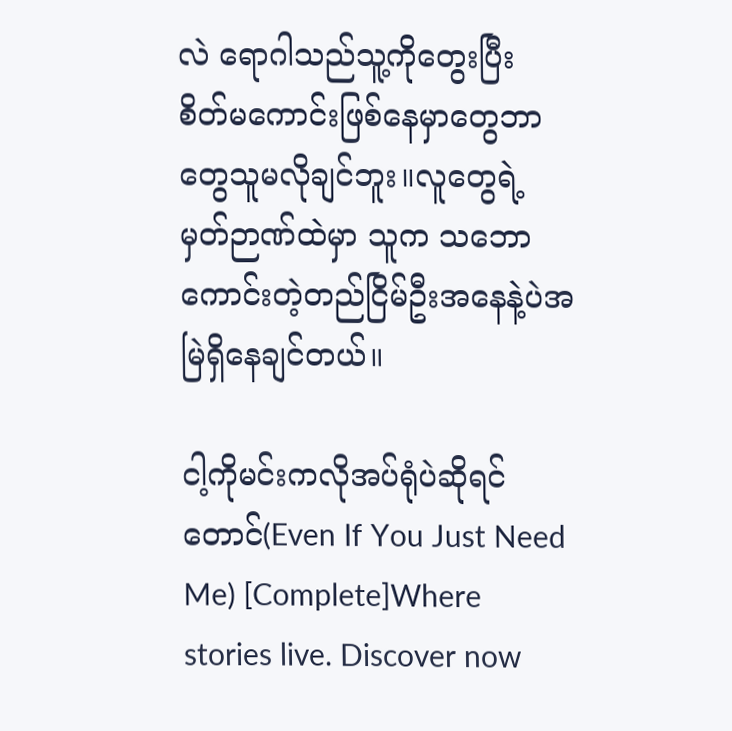လဲ ရောဂါသည်သူ့ကိုတွေးပြီး စိတ်မကောင်းဖြစ်နေမှာတွေဘာတွေသူမလိုချင်ဘူး။လူတွေရဲ့ မှတ်ဉာဏ်ထဲမှာ သူက သဘောကောင်းတဲ့တည်ငြိမ်ဦးအနေနဲ့ပဲအမြဲရှိနေချင်တယ်။

ငါ့ကိုမင်းကလိုအပ်ရုံပဲဆိုရင်တောင်(Even If You Just Need Me) [Complete]Where stories live. Discover now